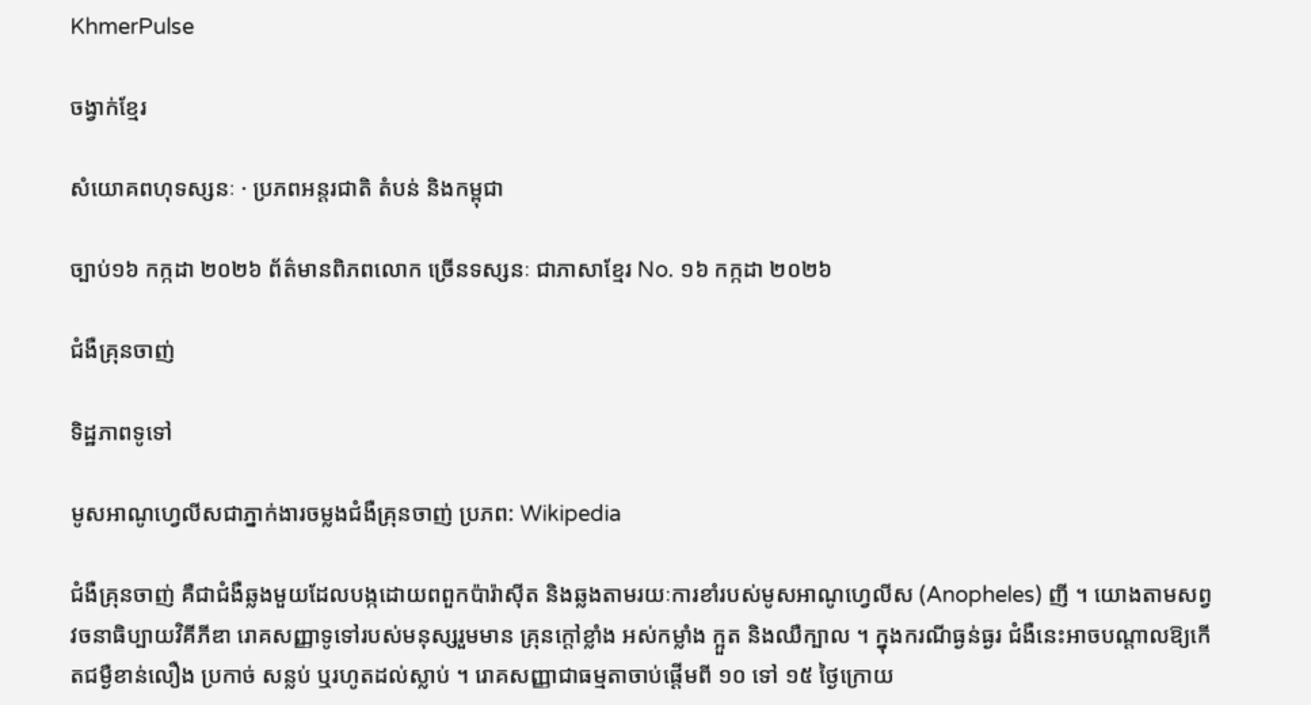KhmerPulse

ចង្វាក់ខ្មែរ

សំយោគពហុទស្សនៈ · ប្រភពអន្តរជាតិ តំបន់ និងកម្ពុជា

ច្បាប់១៦ កក្កដា ២០២៦ ព័ត៌មានពិភពលោក ច្រើនទស្សនៈ ជាភាសាខ្មែរ No. ១៦ កក្កដា ២០២៦

ជំងឺគ្រុនចាញ់

ទិដ្ឋភាពទូទៅ

មូសអាណូហ្វេលីសជាភ្នាក់ងារចម្លងជំងឺគ្រុនចាញ់ ប្រភព: Wikipedia

ជំងឺគ្រុនចាញ់ គឺជាជំងឺឆ្លងមួយដែលបង្កដោយពពួកប៉ារ៉ាស៊ីត និងឆ្លងតាមរយៈការខាំរបស់មូសអាណូហ្វេលីស (Anopheles) ញី ។ យោងតាមសព្វវចនាធិប្បាយវិគីភីឌា រោគសញ្ញាទូទៅរបស់មនុស្សរួមមាន គ្រុនក្តៅខ្លាំង អស់កម្លាំង ក្អួត និងឈឺក្បាល ។ ក្នុងករណីធ្ងន់ធ្ងរ ជំងឺនេះអាចបណ្តាលឱ្យកើតជម្ងឺខាន់លឿង ប្រកាច់ សន្លប់ ឬរហូតដល់ស្លាប់ ។ រោគសញ្ញាជាធម្មតាចាប់ផ្តើមពី ១០ ទៅ ១៥ ថ្ងៃក្រោយ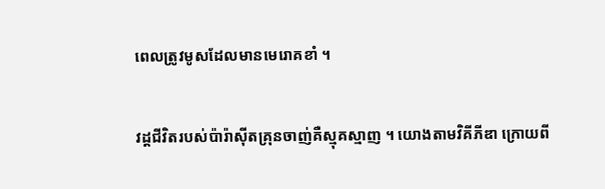ពេលត្រូវមូសដែលមានមេរោគខាំ ។

វដ្តជីវិតរបស់ប៉ារ៉ាស៊ីតគ្រុនចាញ់គឺស្មុគស្មាញ ។ យោងតាមវិគីភីឌា ក្រោយពី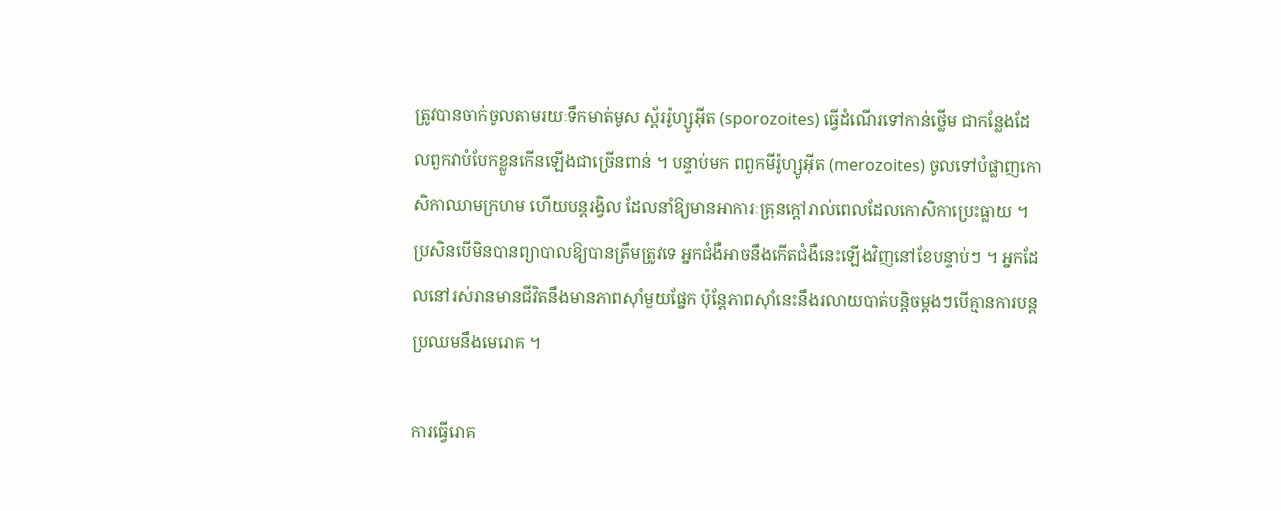ត្រូវបានចាក់ចូលតាមរយៈទឹកមាត់មូស ស្ព័ររ៉ូហ្សូអ៊ីត (sporozoites) ធ្វើដំណើរទៅកាន់ថ្លើម ជាកន្លែងដែលពួកវាបំបែកខ្លួនកើនឡើងជាច្រើនពាន់ ។ បន្ទាប់មក ពពួកមីរ៉ូហ្សូអ៊ីត (merozoites) ចូលទៅបំផ្លាញកោសិកាឈាមក្រហម ហើយបន្តរង្វិល ដែលនាំឱ្យមានអាការៈគ្រុនក្តៅរាល់ពេលដែលកោសិកាប្រេះធ្លាយ ។ ប្រសិនបើមិនបានព្យាបាលឱ្យបានត្រឹមត្រូវទេ អ្នកជំងឺអាចនឹងកើតជំងឺនេះឡើងវិញនៅខែបន្ទាប់ៗ ។ អ្នកដែលនៅរស់រានមានជីវិតនឹងមានភាពស៊ាំមួយផ្នែក ប៉ុន្តែភាពស៊ាំនេះនឹងរលាយបាត់បន្តិចម្តងៗបើគ្មានការបន្តប្រឈមនឹងមេរោគ ។

ការធ្វើរោគ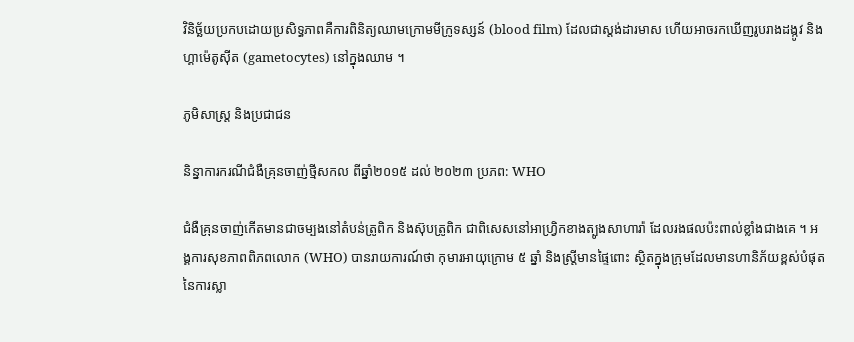វិនិច្ឆ័យប្រកបដោយប្រសិទ្ធភាពគឺការពិនិត្យឈាមក្រោមមីក្រូទស្សន៍ (blood film) ដែលជាស្តង់ដារមាស ហើយអាចរកឃើញរូបរាងដង្កូវ និងហ្គាម៉េតូស៊ីត (gametocytes) នៅក្នុងឈាម ។

ភូមិសាស្ត្រ និងប្រជាជន

និន្នាការករណីជំងឺគ្រុនចាញ់ថ្មីសកល ពីឆ្នាំ២០១៥ ដល់ ២០២៣ ប្រភព: WHO

ជំងឺគ្រុនចាញ់កើតមានជាចម្បងនៅតំបន់ត្រូពិក និងស៊ុបត្រូពិក ជាពិសេសនៅអាហ្វ្រិកខាងត្បូងសាហារ៉ា ដែលរងផលប៉ះពាល់ខ្លាំងជាងគេ ។ អង្គការសុខភាពពិភពលោក (WHO) បានរាយការណ៍ថា កុមារអាយុក្រោម ៥ ឆ្នាំ និងស្ត្រីមានផ្ទៃពោះ ស្ថិតក្នុងក្រុមដែលមានហានិភ័យខ្ពស់បំផុតនៃការស្លា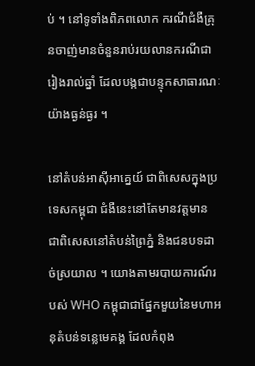ប់ ។ នៅទូទាំងពិភពលោក ករណីជំងឺគ្រុនចាញ់មានចំនួនរាប់រយលានករណីជារៀងរាល់ឆ្នាំ ដែលបង្កជាបន្ទុកសាធារណៈយ៉ាងធ្ងន់ធ្ងរ ។

នៅតំបន់អាស៊ីអាគ្នេយ៍ ជាពិសេសក្នុងប្រទេសកម្ពុជា ជំងឺនេះនៅតែមានវត្តមាន ជាពិសេសនៅតំបន់ព្រៃភ្នំ និងជនបទដាច់ស្រយាល ។ យោងតាមរបាយការណ៍របស់ WHO កម្ពុជាជាផ្នែកមួយនៃមហាអនុតំបន់ទន្លេមេគង្គ ដែលកំពុង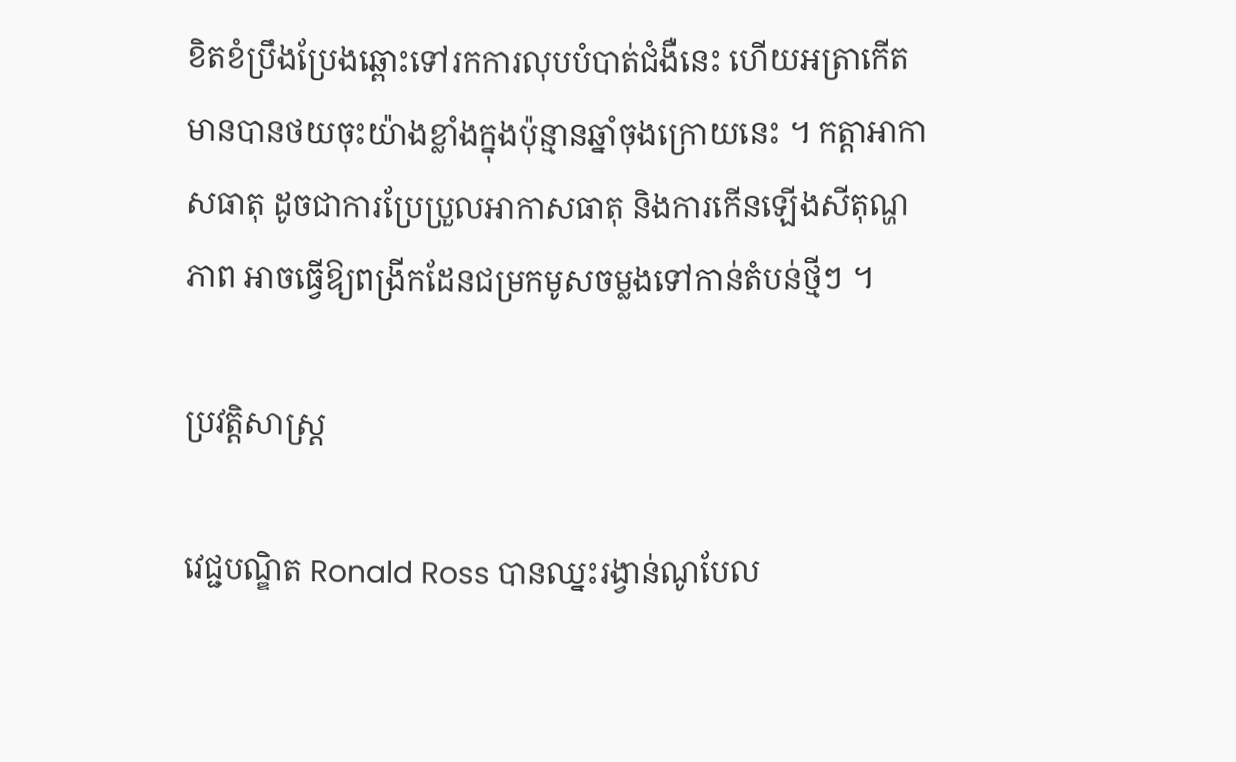ខិតខំប្រឹងប្រែងឆ្ពោះទៅរកការលុបបំបាត់ជំងឺនេះ ហើយអត្រាកើតមានបានថយចុះយ៉ាងខ្លាំងក្នុងប៉ុន្មានឆ្នាំចុងក្រោយនេះ ។ កត្តាអាកាសធាតុ ដូចជាការប្រែប្រួលអាកាសធាតុ និងការកើនឡើងសីតុណ្ហភាព អាចធ្វើឱ្យពង្រីកដែនជម្រកមូសចម្លងទៅកាន់តំបន់ថ្មីៗ ។

ប្រវត្តិសាស្ត្រ

វេជ្ជបណ្ឌិត Ronald Ross បានឈ្នះរង្វាន់ណូបែល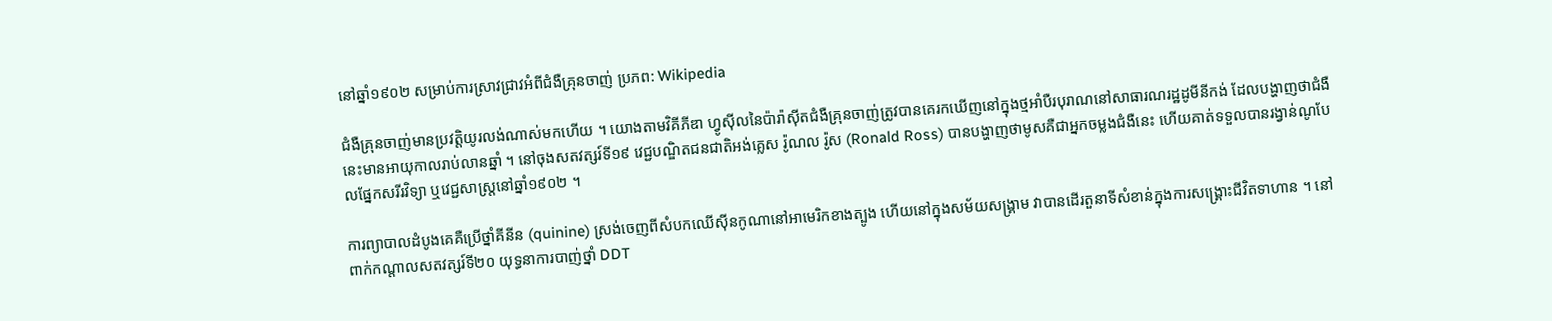នៅឆ្នាំ១៩០២ សម្រាប់ការស្រាវជ្រាវអំពីជំងឺគ្រុនចាញ់ ប្រភព: Wikipedia

ជំងឺគ្រុនចាញ់មានប្រវត្តិយូរលង់ណាស់មកហើយ ។ យោងតាមវិគីភីឌា ហ្វូស៊ីលនៃប៉ារ៉ាស៊ីតជំងឺគ្រុនចាញ់ត្រូវបានគេរកឃើញនៅក្នុងថ្មអាំបឺរបុរាណនៅសាធារណរដ្ឋដូមីនីកង់ ដែលបង្ហាញថាជំងឺនេះមានអាយុកាលរាប់លានឆ្នាំ ។ នៅចុងសតវត្សរ៍ទី១៩ វេជ្ជបណ្ឌិតជនជាតិអង់គ្លេស រ៉ូណល រ៉ូស (Ronald Ross) បានបង្ហាញថាមូសគឺជាអ្នកចម្លងជំងឺនេះ ហើយគាត់ទទួលបានរង្វាន់ណូបែលផ្នែកសរីរវិទ្យា ឬវេជ្ជសាស្ត្រនៅឆ្នាំ១៩០២ ។

ការព្យាបាលដំបូងគេគឺប្រើថ្នាំគីនីន (quinine) ស្រង់ចេញពីសំបកឈើស៊ីនកូណានៅអាមេរិកខាងត្បូង ហើយនៅក្នុងសម័យសង្គ្រាម វាបានដើរតួនាទីសំខាន់ក្នុងការសង្គ្រោះជីវិតទាហាន ។ នៅពាក់កណ្តាលសតវត្សរ៍ទី២០ យុទ្ធនាការបាញ់ថ្នាំ DDT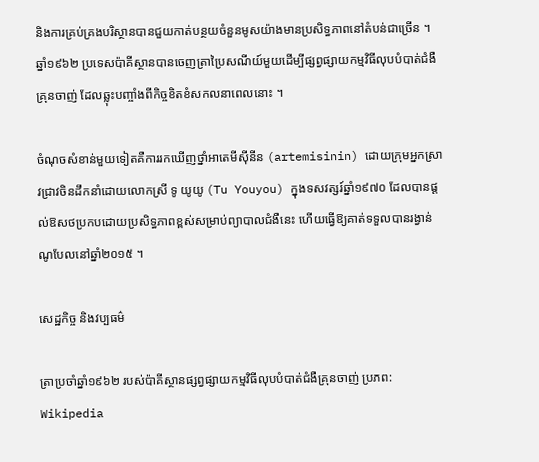និងការគ្រប់គ្រងបរិស្ថានបានជួយកាត់បន្ថយចំនួនមូសយ៉ាងមានប្រសិទ្ធភាពនៅតំបន់ជាច្រើន ។ ឆ្នាំ១៩៦២ ប្រទេសប៉ាគីស្ថានបានចេញត្រាប្រៃសណីយ៍មួយដើម្បីផ្សព្វផ្សាយកម្មវិធីលុបបំបាត់ជំងឺគ្រុនចាញ់ ដែលឆ្លុះបញ្ចាំងពីកិច្ចខិតខំសកលនាពេលនោះ ។

ចំណុចសំខាន់មួយទៀតគឺការរកឃើញថ្នាំអាតេមីស៊ីនីន (artemisinin) ដោយក្រុមអ្នកស្រាវជ្រាវចិនដឹកនាំដោយលោកស្រី ទូ យូយូ (Tu Youyou) ក្នុងទសវត្សរ៍ឆ្នាំ១៩៧០ ដែលបានផ្តល់ឱសថប្រកបដោយប្រសិទ្ធភាពខ្ពស់សម្រាប់ព្យាបាលជំងឺនេះ ហើយធ្វើឱ្យគាត់ទទួលបានរង្វាន់ណូបែលនៅឆ្នាំ២០១៥ ។

សេដ្ឋកិច្ច និងវប្បធម៌

ត្រាប្រចាំឆ្នាំ១៩៦២ របស់ប៉ាគីស្ថានផ្សព្វផ្សាយកម្មវិធីលុបបំបាត់ជំងឺគ្រុនចាញ់ ប្រភព: Wikipedia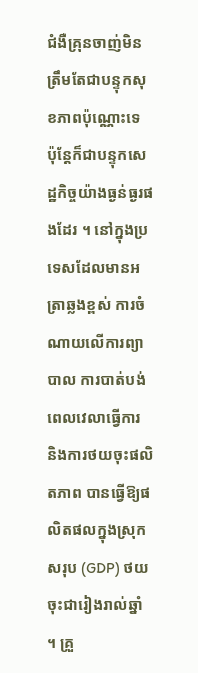ជំងឺគ្រុនចាញ់មិនត្រឹមតែជាបន្ទុកសុខភាពប៉ុណ្ណោះទេ ប៉ុន្តែក៏ជាបន្ទុកសេដ្ឋកិច្ចយ៉ាងធ្ងន់ធ្ងរផងដែរ ។ នៅក្នុងប្រទេសដែលមានអត្រាឆ្លងខ្ពស់ ការចំណាយលើការព្យាបាល ការបាត់បង់ពេលវេលាធ្វើការ និងការថយចុះផលិតភាព បានធ្វើឱ្យផលិតផលក្នុងស្រុកសរុប (GDP) ថយចុះជារៀងរាល់ឆ្នាំ ។ គ្រួ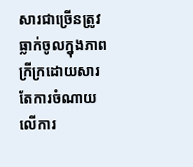សារជាច្រើនត្រូវធ្លាក់ចូលក្នុងភាពក្រីក្រដោយសារតែការចំណាយលើការ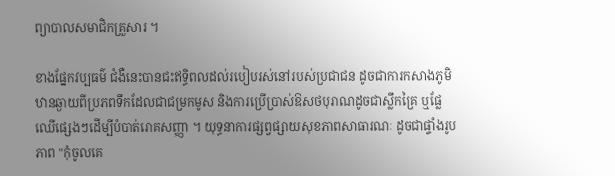ព្យាបាលសមាជិកគ្រួសារ ។

ខាងផ្នែកវប្បធម៌ ជំងឺនេះបានជះឥទ្ធិពលដល់របៀបរស់នៅរបស់ប្រជាជន ដូចជាការកសាងភូមិឋានឆ្ងាយពីប្រភពទឹកដែលជាជម្រកមូស និងការប្រើប្រាស់ឱសថបុរាណដូចជាស្លឹកគ្រៃ ឬផ្លែឈើផ្សេងៗដើម្បីបំបាត់រោគសញ្ញា ។ យុទ្ធនាការផ្សព្វផ្សាយសុខភាពសាធារណៈ ដូចជាផ្ទាំងរូបភាព "កុំចូលគេ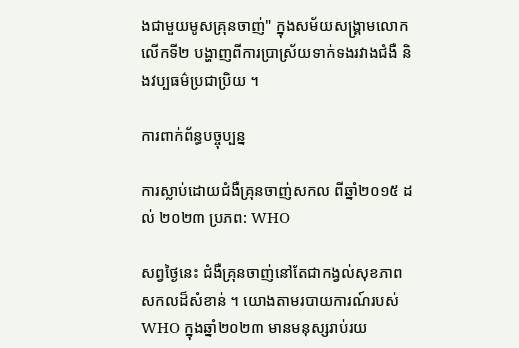ងជាមួយមូសគ្រុនចាញ់" ក្នុងសម័យសង្គ្រាមលោកលើកទី២ បង្ហាញពីការប្រាស្រ័យទាក់ទងរវាងជំងឺ និងវប្បធម៌ប្រជាប្រិយ ។

ការពាក់ព័ន្ធបច្ចុប្បន្ន

ការស្លាប់ដោយជំងឺគ្រុនចាញ់សកល ពីឆ្នាំ២០១៥ ដល់ ២០២៣ ប្រភព: WHO

សព្វថ្ងៃនេះ ជំងឺគ្រុនចាញ់នៅតែជាកង្វល់សុខភាពសកលដ៏សំខាន់ ។ យោងតាមរបាយការណ៍របស់ WHO ក្នុងឆ្នាំ២០២៣ មានមនុស្សរាប់រយ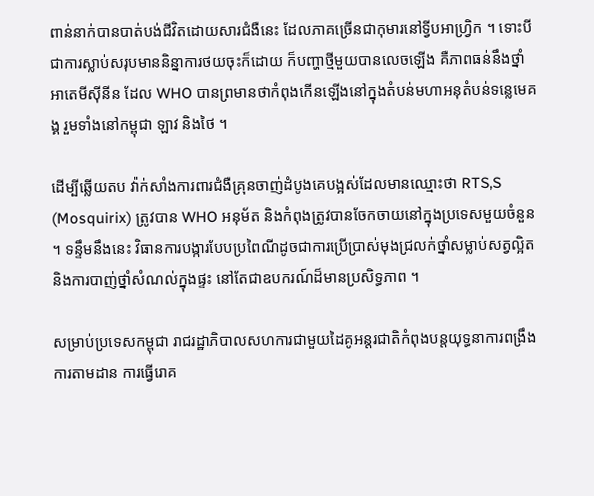ពាន់នាក់បានបាត់បង់ជីវិតដោយសារជំងឺនេះ ដែលភាគច្រើនជាកុមារនៅទ្វីបអាហ្វ្រិក ។ ទោះបីជាការស្លាប់សរុបមាននិន្នាការថយចុះក៏ដោយ ក៏បញ្ហាថ្មីមួយបានលេចឡើង គឺភាពធន់នឹងថ្នាំអាតេមីស៊ីនីន ដែល WHO បានព្រមានថាកំពុងកើនឡើងនៅក្នុងតំបន់មហាអនុតំបន់ទន្លេមេគង្គ រួមទាំងនៅកម្ពុជា ឡាវ និងថៃ ។

ដើម្បីឆ្លើយតប វ៉ាក់សាំងការពារជំងឺគ្រុនចាញ់ដំបូងគេបង្អស់ដែលមានឈ្មោះថា RTS,S (Mosquirix) ត្រូវបាន WHO អនុម័ត និងកំពុងត្រូវបានចែកចាយនៅក្នុងប្រទេសមួយចំនួន ។ ទន្ទឹមនឹងនេះ វិធានការបង្ការបែបប្រពៃណីដូចជាការប្រើប្រាស់មុងជ្រលក់ថ្នាំសម្លាប់សត្វល្អិត និងការបាញ់ថ្នាំសំណល់ក្នុងផ្ទះ នៅតែជាឧបករណ៍ដ៏មានប្រសិទ្ធភាព ។

សម្រាប់ប្រទេសកម្ពុជា រាជរដ្ឋាភិបាលសហការជាមួយដៃគូអន្តរជាតិកំពុងបន្តយុទ្ធនាការពង្រឹងការតាមដាន ការធ្វើរោគ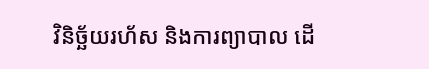វិនិច្ឆ័យរហ័ស និងការព្យាបាល ដើ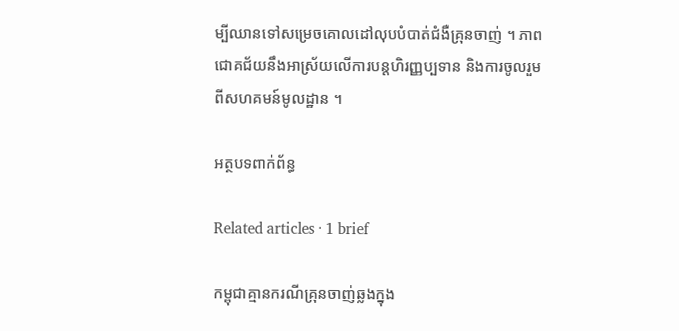ម្បីឈានទៅសម្រេចគោលដៅលុបបំបាត់ជំងឺគ្រុនចាញ់ ។ ភាពជោគជ័យនឹងអាស្រ័យលើការបន្តហិរញ្ញប្បទាន និងការចូលរួមពីសហគមន៍មូលដ្ឋាន ។

អត្ថបទពាក់ព័ន្ធ

Related articles · 1 brief

កម្ពុជាគ្មានករណីគ្រុនចាញ់ឆ្លងក្នុង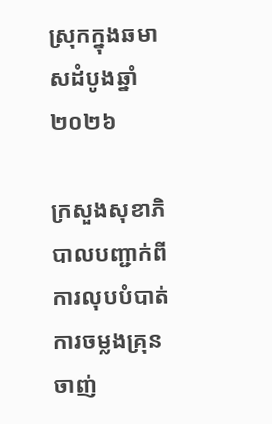ស្រុកក្នុងឆមាសដំបូងឆ្នាំ២០២៦

ក្រសួងសុខាភិបាលបញ្ជាក់ពីការលុបបំបាត់ការចម្លងគ្រុនចាញ់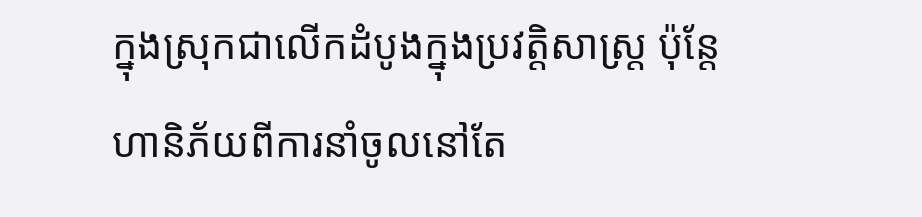ក្នុងស្រុកជាលើកដំបូងក្នុងប្រវត្តិសាស្ត្រ ប៉ុន្តែហានិភ័យពីការនាំចូលនៅតែ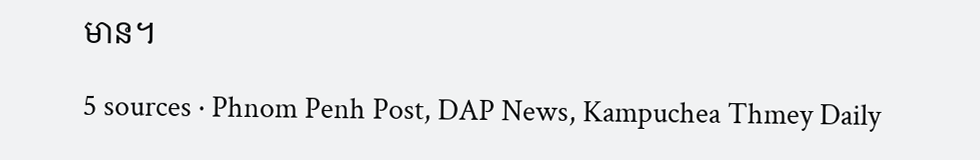មាន។

5 sources · Phnom Penh Post, DAP News, Kampuchea Thmey Daily